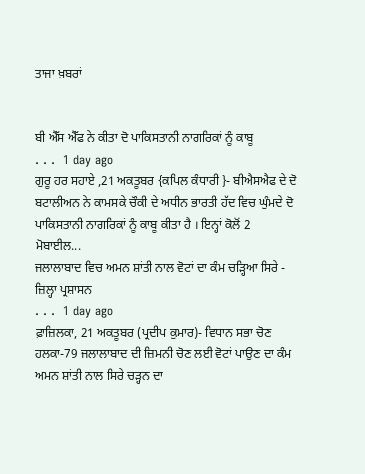ਤਾਜਾ ਖ਼ਬਰਾਂ


ਬੀ ਐੱਸ ਐੱਫ ਨੇ ਕੀਤਾ ਦੋ ਪਾਕਿਸਤਾਨੀ ਨਾਗਰਿਕਾਂ ਨੂੰ ਕਾਬੂ
. . .  1 day ago
ਗੁਰੂ ਹਰ ਸਹਾਏ ,21 ਅਕਤੂਬਰ {ਕਪਿਲ ਕੰਧਾਰੀ }- ਬੀਐਸਐਫ ਦੇ ਦੋ ਬਟਾਲੀਅਨ ਨੇ ਕਾਮਸਕੇ ਚੌਕੀ ਦੇ ਅਧੀਨ ਭਾਰਤੀ ਹੱਦ ਵਿਚ ਘੁੰਮਦੇ ਦੋ ਪਾਕਿਸਤਾਨੀ ਨਾਗਰਿਕਾਂ ਨੂੰ ਕਾਬੂ ਕੀਤਾ ਹੈ । ਇਨ੍ਹਾਂ ਕੋਲੋਂ 2 ਮੋਬਾਈਲ...
ਜਲਾਲਾਬਾਦ ਵਿਚ ਅਮਨ ਸ਼ਾਂਤੀ ਨਾਲ ਵੋਟਾਂ ਦਾ ਕੰਮ ਚੜ੍ਹਿਆ ਸਿਰੇ - ਜ਼ਿਲ੍ਹਾ ਪ੍ਰਸ਼ਾਸਨ
. . .  1 day ago
ਫ਼ਾਜ਼ਿਲਕਾ, 21 ਅਕਤੂਬਰ (ਪ੍ਰਦੀਪ ਕੁਮਾਰ)- ਵਿਧਾਨ ਸਭਾ ਚੋਣ ਹਲਕਾ-79 ਜਲਾਲਾਬਾਦ ਦੀ ਜ਼ਿਮਨੀ ਚੋਣ ਲਈ ਵੋਟਾਂ ਪਾਉਣ ਦਾ ਕੰਮ ਅਮਨ ਸ਼ਾਂਤੀ ਨਾਲ ਸਿਰੇ ਚੜ੍ਹਨ ਦਾ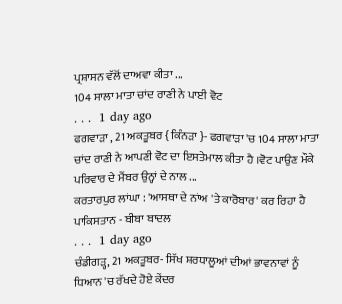ਪ੍ਰਸ਼ਾਸਨ ਵੱਲੋਂ ਦਾਅਵਾ ਕੀਤਾ ...
104 ਸਾਲਾ ਮਾਤਾ ਚਾਂਦ ਰਾਣੀ ਨੇ ਪਾਈ ਵੋਟ
. . .  1 day ago
ਫਗਵਾੜਾ , 21 ਅਕਤੂਬਰ { ਕਿੰਨੜਾ }- ਫਗਵਾੜਾ 'ਚ 104 ਸਾਲਾ ਮਾਤਾ ਚਾਂਦ ਰਾਣੀ ਨੇ ਆਪਣੀ ਵੋਟ ਦਾ ਇਸਤੇਮਾਲ ਕੀਤਾ ਹੈ ।ਵੋਟ ਪਾਉਣ ਮੌਕੇ ਪਰਿਵਾਰ ਦੇ ਮੈਂਬਰ ਉਨ੍ਹਾਂ ਦੇ ਨਾਲ ...
ਕਰਤਾਰਪੁਰ ਲਾਂਘਾ : 'ਆਸਥਾ ਦੇ ਨਾਂਅ 'ਤੇ ਕਾਰੋਬਾਰ' ਕਰ ਰਿਹਾ ਹੈ ਪਾਕਿਸਤਾਨ - ਬੀਬਾ ਬਾਦਲ
. . .  1 day ago
ਚੰਡੀਗੜ੍ਹ, 21 ਅਕਤੂਬਰ- ਸਿੱਖ ਸ਼ਰਧਾਲੂਆਂ ਦੀਆਂ ਭਾਵਨਾਵਾਂ ਨੂੰ ਧਿਆਨ 'ਚ ਰੱਖਦੇ ਹੋਏ ਕੇਂਦਰ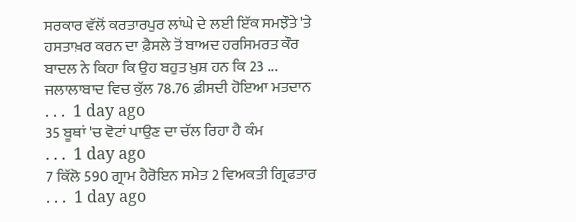ਸਰਕਾਰ ਵੱਲੋਂ ਕਰਤਾਰਪੁਰ ਲਾਂਘੇ ਦੇ ਲਈ ਇੱਕ ਸਮਝੌਤੇ 'ਤੇ ਹਸਤਾਖ਼ਰ ਕਰਨ ਦਾ ਫ਼ੈਸਲੇ ਤੋਂ ਬਾਅਦ ਹਰਸਿਮਰਤ ਕੌਰ ਬਾਦਲ ਨੇ ਕਿਹਾ ਕਿ ਉਹ ਬਹੁਤ ਖ਼ੁਸ਼ ਹਨ ਕਿ 23 ...
ਜਲਾਲਾਬਾਦ ਵਿਚ ਕੁੱਲ 78.76 ਫ਼ੀਸਦੀ ਹੋਇਆ ਮਤਦਾਨ
. . .  1 day ago
35 ਬੂਥਾਂ 'ਚ ਵੋਟਾਂ ਪਾਉਣ ਦਾ ਚੱਲ ਰਿਹਾ ਹੈ ਕੰਮ
. . .  1 day ago
7 ਕਿੱਲੋ 590 ਗ੍ਰਾਮ ਹੈਰੋਇਨ ਸਮੇਤ 2 ਵਿਅਕਤੀ ਗ੍ਰਿਫਤਾਰ
. . .  1 day ago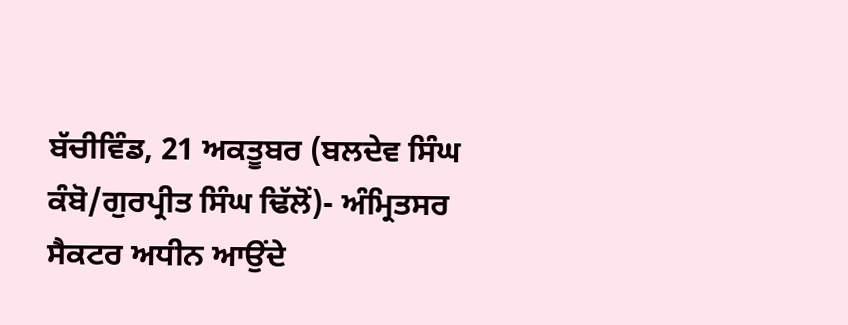ਬੱਚੀਵਿੰਡ, 21 ਅਕਤੂਬਰ (ਬਲਦੇਵ ਸਿੰਘ ਕੰਬੋ/ਗੁਰਪ੍ਰੀਤ ਸਿੰਘ ਢਿੱਲੋਂ)- ਅੰਮ੍ਰਿਤਸਰ ਸੈਕਟਰ ਅਧੀਨ ਆਉਂਦੇ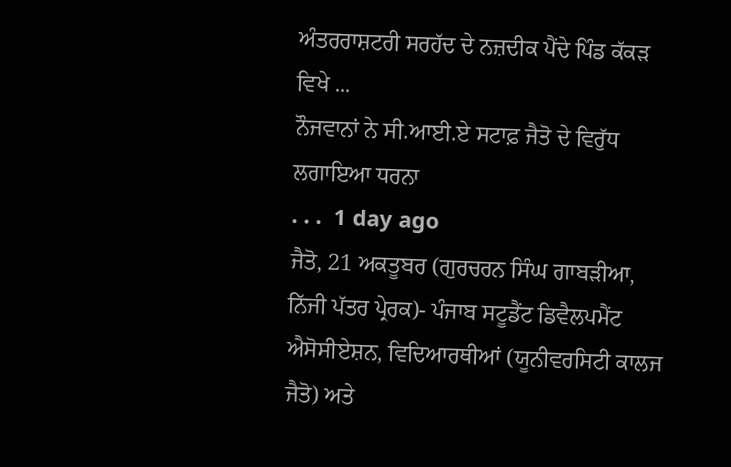ਅੰਤਰਰਾਸ਼ਟਰੀ ਸਰਹੱਦ ਦੇ ਨਜ਼ਦੀਕ ਪੈਂਦੇ ਪਿੰਡ ਕੱਕੜ ਵਿਖੇ ...
ਨੌਜਵਾਨਾਂ ਨੇ ਸੀ.ਆਈ.ਏ ਸਟਾਫ਼ ਜੈਤੋ ਦੇ ਵਿਰੁੱਧ ਲਗਾਇਆ ਧਰਨਾ
. . .  1 day ago
ਜੈਤੋ, 21 ਅਕਤੂਬਰ (ਗੁਰਚਰਨ ਸਿੰਘ ਗਾਬੜੀਆ, ਨਿੱਜੀ ਪੱਤਰ ਪ੍ਰੇਰਕ)- ਪੰਜਾਬ ਸਟੂਡੈਂਟ ਡਿਵੈਲਪਮੈਂਟ ਐਸੋਸੀਏਸ਼ਨ, ਵਿਦਿਆਰਥੀਆਂ (ਯੂਨੀਵਰਸਿਟੀ ਕਾਲਜ ਜੈਤੋ) ਅਤੇ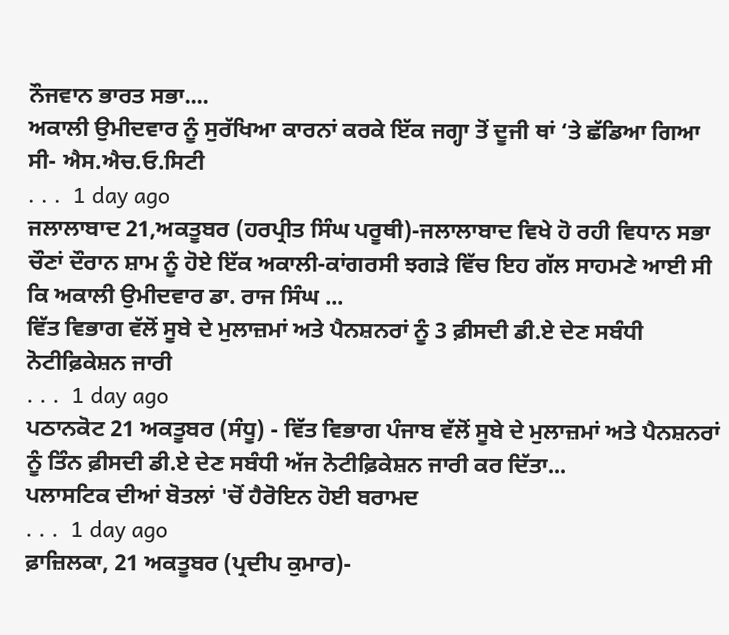ਨੌਜਵਾਨ ਭਾਰਤ ਸਭਾ....
ਅਕਾਲੀ ਉਮੀਦਵਾਰ ਨੂੰ ਸੁਰੱਖਿਆ ਕਾਰਨਾਂ ਕਰਕੇ ਇੱਕ ਜਗ੍ਹਾ ਤੋਂ ਦੂਜੀ ਥਾਂ ‘ਤੇ ਛੱਡਿਆ ਗਿਆ ਸੀ- ਐਸ.ਐਚ.ਓ.ਸਿਟੀ
. . .  1 day ago
ਜਲਾਲਾਬਾਦ 21,ਅਕਤੂਬਰ (ਹਰਪ੍ਰੀਤ ਸਿੰਘ ਪਰੂਥੀ)-ਜਲਾਲਾਬਾਦ ਵਿਖੇ ਹੋ ਰਹੀ ਵਿਧਾਨ ਸਭਾ ਚੌਣਾਂ ਦੌਰਾਨ ਸ਼ਾਮ ਨੂੰ ਹੋਏ ਇੱਕ ਅਕਾਲੀ-ਕਾਂਗਰਸੀ ਝਗੜੇ ਵਿੱਚ ਇਹ ਗੱਲ ਸਾਹਮਣੇ ਆਈ ਸੀ ਕਿ ਅਕਾਲੀ ਉਮੀਦਵਾਰ ਡਾ. ਰਾਜ ਸਿੰਘ ...
ਵਿੱਤ ਵਿਭਾਗ ਵੱਲੋਂ ਸੂਬੇ ਦੇ ਮੁਲਾਜ਼ਮਾਂ ਅਤੇ ਪੈਨਸ਼ਨਰਾਂ ਨੂੰ 3 ਫ਼ੀਸਦੀ ਡੀ.ਏ ਦੇਣ ਸਬੰਧੀ ਨੋਟੀਫ਼ਿਕੇਸ਼ਨ ਜਾਰੀ
. . .  1 day ago
ਪਠਾਨਕੋਟ 21 ਅਕਤੂਬਰ (ਸੰਧੂ) - ਵਿੱਤ ਵਿਭਾਗ ਪੰਜਾਬ ਵੱਲੋਂ ਸੂਬੇ ਦੇ ਮੁਲਾਜ਼ਮਾਂ ਅਤੇ ਪੈਨਸ਼ਨਰਾਂ ਨੂੰ ਤਿੰਨ ਫ਼ੀਸਦੀ ਡੀ.ਏ ਦੇਣ ਸਬੰਧੀ ਅੱਜ ਨੋਟੀਫ਼ਿਕੇਸ਼ਨ ਜਾਰੀ ਕਰ ਦਿੱਤਾ...
ਪਲਾਸਟਿਕ ਦੀਆਂ ਬੋਤਲਾਂ 'ਚੋਂ ਹੈਰੋਇਨ ਹੋਈ ਬਰਾਮਦ
. . .  1 day ago
ਫ਼ਾਜ਼ਿਲਕਾ, 21 ਅਕਤੂਬਰ (ਪ੍ਰਦੀਪ ਕੁਮਾਰ)-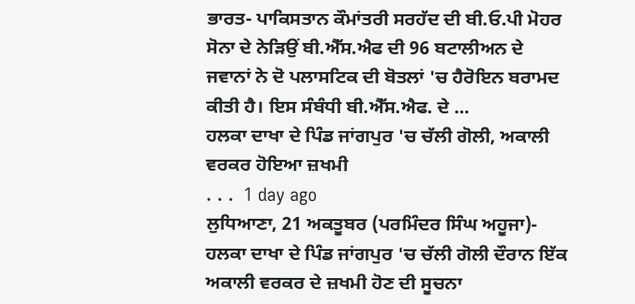ਭਾਰਤ- ਪਾਕਿਸਤਾਨ ਕੌਮਾਂਤਰੀ ਸਰਹੱਦ ਦੀ ਬੀ.ਓ.ਪੀ ਮੋਹਰ ਸੋਨਾ ਦੇ ਨੇੜਿਉਂ ਬੀ.ਐੱਸ.ਐਫ ਦੀ 96 ਬਟਾਲੀਅਨ ਦੇ ਜਵਾਨਾਂ ਨੇ ਦੋ ਪਲਾਸਟਿਕ ਦੀ ਬੋਤਲਾਂ 'ਚ ਹੈਰੋਇਨ ਬਰਾਮਦ ਕੀਤੀ ਹੈ। ਇਸ ਸੰਬੰਧੀ ਬੀ.ਐੱਸ.ਐਫ. ਦੇ ...
ਹਲਕਾ ਦਾਖਾ ਦੇ ਪਿੰਡ ਜਾਂਗਪੁਰ 'ਚ ਚੱਲੀ ਗੋਲੀ, ਅਕਾਲੀ ਵਰਕਰ ਹੋਇਆ ਜ਼ਖਮੀ
. . .  1 day ago
ਲੁਧਿਆਣਾ, 21 ਅਕਤੂਬਰ (ਪਰਮਿੰਦਰ ਸਿੰਘ ਅਹੂਜਾ)- ਹਲਕਾ ਦਾਖਾ ਦੇ ਪਿੰਡ ਜਾਂਗਪੁਰ 'ਚ ਚੱਲੀ ਗੋਲੀ ਦੌਰਾਨ ਇੱਕ ਅਕਾਲੀ ਵਰਕਰ ਦੇ ਜ਼ਖਮੀ ਹੋਣ ਦੀ ਸੂਚਨਾ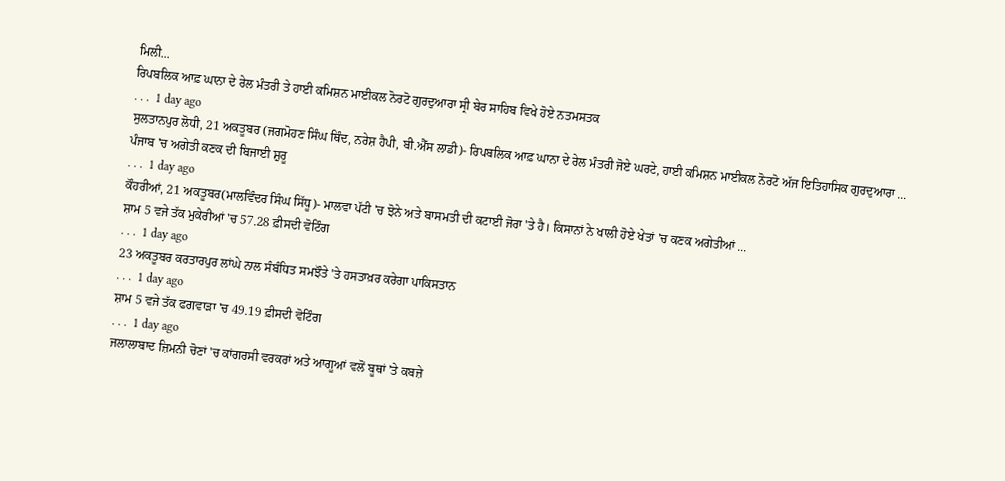ਮਿਲੀ...
ਰਿਪਬਲਿਕ ਆਫ਼ ਘਾਨਾ ਦੇ ਰੇਲ ਮੰਤਰੀ ਤੇ ਹਾਈ ਕਮਿਸ਼ਨ ਮਾਈਕਲ ਨੋਰਟੋ ਗੁਰਦੁਆਰਾ ਸ੍ਰੀ ਬੇਰ ਸਾਹਿਬ ਵਿਖੇ ਹੋਏ ਨਤਮਸਤਕ
. . .  1 day ago
ਸੁਲਤਾਨਪੁਰ ਲੋਧੀ, 21 ਅਕਤੂਬਰ (ਜਗਮੋਹਣ ਸਿੰਘ ਥਿੰਦ, ਨਰੇਸ਼ ਹੈਪੀ, ਬੀ.ਐੱਸ ਲਾਡੀ)- ਰਿਪਬਲਿਕ ਆਫ਼ ਘਾਨਾ ਦੇ ਰੇਲ ਮੰਤਰੀ ਜੋਏ ਘਰਟੇ, ਹਾਈ ਕਮਿਸ਼ਨ ਮਾਈਕਲ ਨੋਰਟੋ ਅੱਜ ਇਤਿਹਾਸਿਕ ਗੁਰਦੁਆਰਾ ...
ਪੰਜਾਬ 'ਚ ਅਗੇਤੀ ਕਣਕ ਦੀ ਬਿਜਾਈ ਸ਼ੁਰੂ
. . .  1 day ago
ਕੌਹਰੀਆਂ, 21 ਅਕਤੂਬਰ(ਮਾਲਵਿੰਦਰ ਸਿੰਘ ਸਿੱਧੂ)- ਮਾਲਵਾ ਪੱਟੀ 'ਚ ਝੋਨੇ ਅਤੇ ਬਾਸਮਤੀ ਦੀ ਕਟਾਈ ਜੋਰਾ 'ਤੇ ਹੈ। ਕਿਸਾਨਾਂ ਨੇ ਖਾਲੀ ਹੋਏ ਖੇਤਾਂ 'ਚ ਕਣਕ ਅਗੇਤੀਆਂ ...
ਸ਼ਾਮ 5 ਵਜੇ ਤੱਕ ਮੁਕੇਰੀਆਂ 'ਚ 57.28 ਫ਼ੀਸਦੀ ਵੋਟਿੰਗ
. . .  1 day ago
23 ਅਕਤੂਬਰ ਕਰਤਾਰਪੁਰ ਲਾਂਘੇ ਨਾਲ ਸੰਬੰਧਿਤ ਸਮਝੌਤੇ 'ਤੇ ਹਸਤਾਖ਼ਰ ਕਰੇਗਾ ਪਾਕਿਸਤਾਨ
. . .  1 day ago
ਸ਼ਾਮ 5 ਵਜੇ ਤੱਕ ਫਗਵਾੜਾ 'ਚ 49.19 ਫ਼ੀਸਦੀ ਵੋਟਿੰਗ
. . .  1 day ago
ਜਲਾਲਾਬਾਦ ਜ਼ਿਮਨੀ ਚੋਣਾਂ 'ਚ ਕਾਂਗਰਸੀ ਵਰਕਰਾਂ ਅਤੇ ਆਗੂਆਂ ਵਲੋਂ ਬੂਥਾਂ 'ਤੇ ਕਬਜ਼ੇ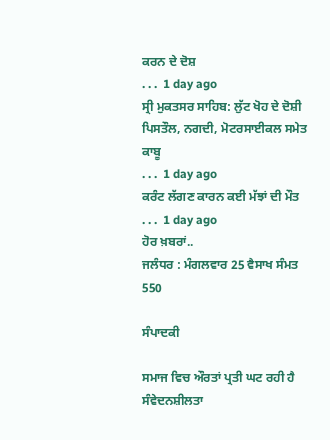ਕਰਨ ਦੇ ਦੋਸ਼
. . .  1 day ago
ਸ੍ਰੀ ਮੁਕਤਸਰ ਸਾਹਿਬ: ਲੁੱਟ ਖੋਹ ਦੇ ਦੋਸ਼ੀ ਪਿਸਤੌਲ, ਨਗਦੀ, ਮੋਟਰਸਾਈਕਲ ਸਮੇਤ ਕਾਬੂ
. . .  1 day ago
ਕਰੰਟ ਲੱਗਣ ਕਾਰਨ ਕਈ ਮੱਝਾਂ ਦੀ ਮੌਤ
. . .  1 day ago
ਹੋਰ ਖ਼ਬਰਾਂ..
ਜਲੰਧਰ : ਮੰਗਲਵਾਰ 25 ਵੈਸਾਖ ਸੰਮਤ 550

ਸੰਪਾਦਕੀ

ਸਮਾਜ ਵਿਚ ਔਰਤਾਂ ਪ੍ਰਤੀ ਘਟ ਰਹੀ ਹੈ ਸੰਵੇਦਨਸ਼ੀਲਤਾ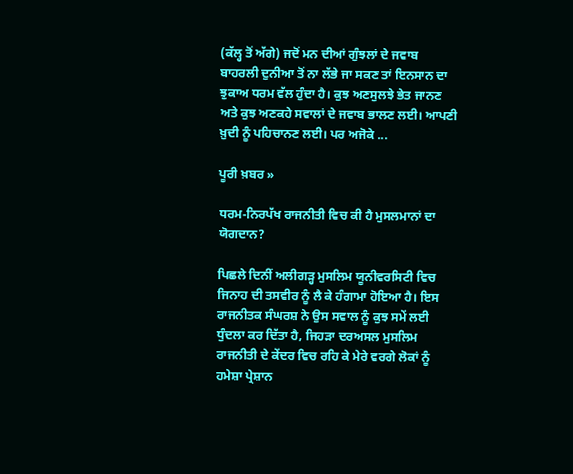(ਕੱਲ੍ਹ ਤੋਂ ਅੱਗੇ) ਜਦੋਂ ਮਨ ਦੀਆਂ ਗੁੰਝਲਾਂ ਦੇ ਜਵਾਬ ਬਾਹਰਲੀ ਦੁਨੀਆ ਤੋਂ ਨਾ ਲੱਭੇ ਜਾ ਸਕਣ ਤਾਂ ਇਨਸਾਨ ਦਾ ਝੁਕਾਅ ਧਰਮ ਵੱਲ ਹੁੰਦਾ ਹੈ। ਕੁਝ ਅਣਸੁਲਝੇ ਭੇਤ ਜਾਨਣ ਅਤੇ ਕੁਝ ਅਣਕਹੇ ਸਵਾਲਾਂ ਦੇ ਜਵਾਬ ਭਾਲਣ ਲਈ। ਆਪਣੀ ਖ਼ੁਦੀ ਨੂੰ ਪਹਿਚਾਨਣ ਲਈ। ਪਰ ਅਜੋਕੇ ...

ਪੂਰੀ ਖ਼ਬਰ »

ਧਰਮ-ਨਿਰਪੱਖ ਰਾਜਨੀਤੀ ਵਿਚ ਕੀ ਹੈ ਮੁਸਲਮਾਨਾਂ ਦਾ ਯੋਗਦਾਨ?

ਪਿਛਲੇ ਦਿਨੀਂ ਅਲੀਗੜ੍ਹ ਮੁਸਲਿਮ ਯੂਨੀਵਰਸਿਟੀ ਵਿਚ ਜਿਨਾਹ ਦੀ ਤਸਵੀਰ ਨੂੰ ਲੈ ਕੇ ਹੰਗਾਮਾ ਹੋਇਆ ਹੈ। ਇਸ ਰਾਜਨੀਤਕ ਸੰਘਰਸ਼ ਨੇ ਉਸ ਸਵਾਲ ਨੂੰ ਕੁਝ ਸਮੇਂ ਲਈ ਧੁੰਦਲਾ ਕਰ ਦਿੱਤਾ ਹੈ, ਜਿਹੜਾ ਦਰਅਸਲ ਮੁਸਲਿਮ ਰਾਜਨੀਤੀ ਦੇ ਕੇਂਦਰ ਵਿਚ ਰਹਿ ਕੇ ਮੇਰੇ ਵਰਗੇ ਲੋਕਾਂ ਨੂੰ ਹਮੇਸ਼ਾ ਪ੍ਰੇਸ਼ਾਨ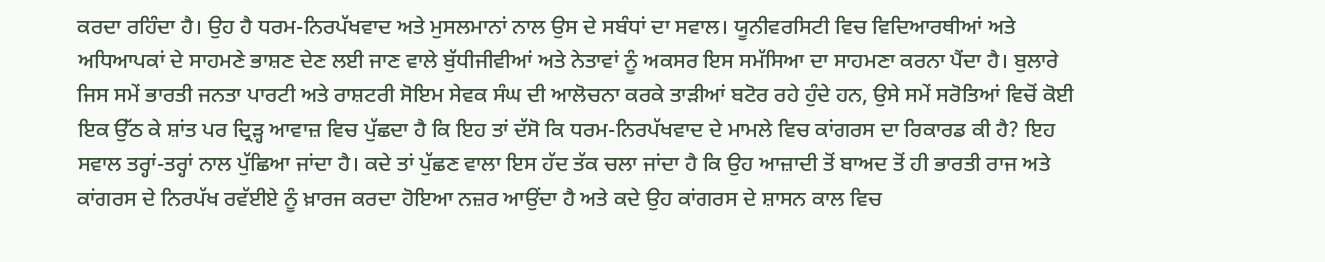ਕਰਦਾ ਰਹਿੰਦਾ ਹੈ। ਉਹ ਹੈ ਧਰਮ-ਨਿਰਪੱਖਵਾਦ ਅਤੇ ਮੁਸਲਮਾਨਾਂ ਨਾਲ ਉਸ ਦੇ ਸਬੰਧਾਂ ਦਾ ਸਵਾਲ। ਯੂਨੀਵਰਸਿਟੀ ਵਿਚ ਵਿਦਿਆਰਥੀਆਂ ਅਤੇ ਅਧਿਆਪਕਾਂ ਦੇ ਸਾਹਮਣੇ ਭਾਸ਼ਣ ਦੇਣ ਲਈ ਜਾਣ ਵਾਲੇ ਬੁੱਧੀਜੀਵੀਆਂ ਅਤੇ ਨੇਤਾਵਾਂ ਨੂੰ ਅਕਸਰ ਇਸ ਸਮੱਸਿਆ ਦਾ ਸਾਹਮਣਾ ਕਰਨਾ ਪੈਂਦਾ ਹੈ। ਬੁਲਾਰੇ ਜਿਸ ਸਮੇਂ ਭਾਰਤੀ ਜਨਤਾ ਪਾਰਟੀ ਅਤੇ ਰਾਸ਼ਟਰੀ ਸੋਇਮ ਸੇਵਕ ਸੰਘ ਦੀ ਆਲੋਚਨਾ ਕਰਕੇ ਤਾੜੀਆਂ ਬਟੋਰ ਰਹੇ ਹੁੰਦੇ ਹਨ, ਉਸੇ ਸਮੇਂ ਸਰੋਤਿਆਂ ਵਿਚੋਂ ਕੋਈ ਇਕ ਉੱਠ ਕੇ ਸ਼ਾਂਤ ਪਰ ਦ੍ਰਿੜ੍ਹ ਆਵਾਜ਼ ਵਿਚ ਪੁੱਛਦਾ ਹੈ ਕਿ ਇਹ ਤਾਂ ਦੱਸੋ ਕਿ ਧਰਮ-ਨਿਰਪੱਖਵਾਦ ਦੇ ਮਾਮਲੇ ਵਿਚ ਕਾਂਗਰਸ ਦਾ ਰਿਕਾਰਡ ਕੀ ਹੈ? ਇਹ ਸਵਾਲ ਤਰ੍ਹਾਂ-ਤਰ੍ਹਾਂ ਨਾਲ ਪੁੱਛਿਆ ਜਾਂਦਾ ਹੈ। ਕਦੇ ਤਾਂ ਪੁੱਛਣ ਵਾਲਾ ਇਸ ਹੱਦ ਤੱਕ ਚਲਾ ਜਾਂਦਾ ਹੈ ਕਿ ਉਹ ਆਜ਼ਾਦੀ ਤੋਂ ਬਾਅਦ ਤੋਂ ਹੀ ਭਾਰਤੀ ਰਾਜ ਅਤੇ ਕਾਂਗਰਸ ਦੇ ਨਿਰਪੱਖ ਰਵੱਈਏ ਨੂੰ ਖ਼ਾਰਜ ਕਰਦਾ ਹੋਇਆ ਨਜ਼ਰ ਆਉਂਦਾ ਹੈ ਅਤੇ ਕਦੇ ਉਹ ਕਾਂਗਰਸ ਦੇ ਸ਼ਾਸਨ ਕਾਲ ਵਿਚ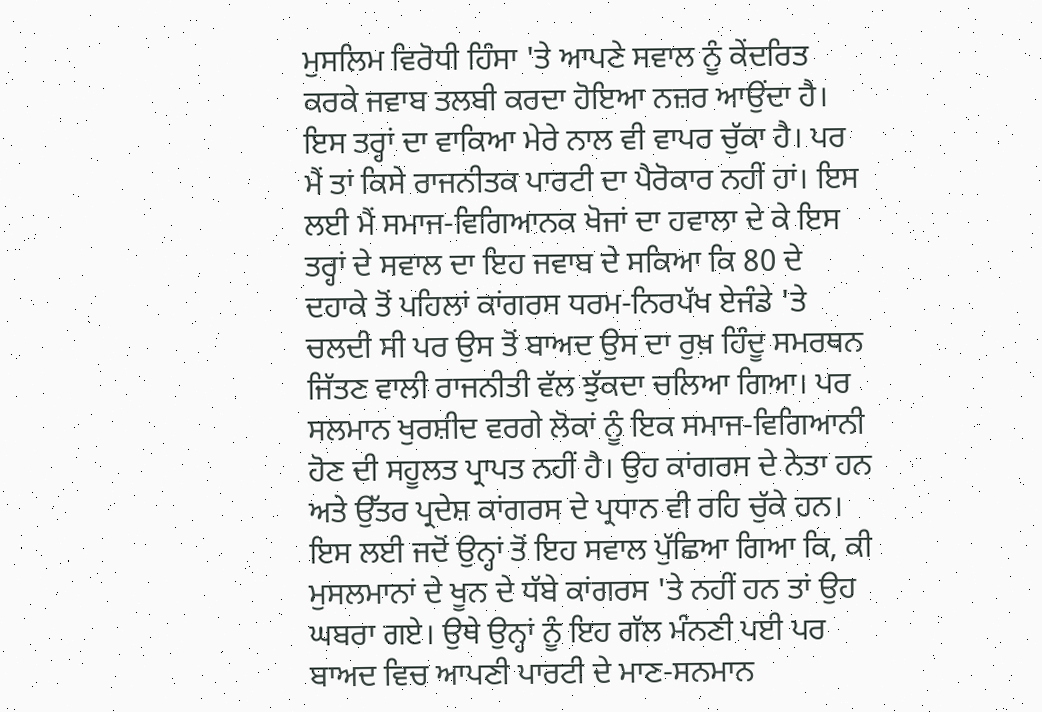ਮੁਸਲਿਮ ਵਿਰੋਧੀ ਹਿੰਸਾ 'ਤੇ ਆਪਣੇ ਸਵਾਲ ਨੂੰ ਕੇਂਦਰਿਤ ਕਰਕੇ ਜਵਾਬ ਤਲਬੀ ਕਰਦਾ ਹੋਇਆ ਨਜ਼ਰ ਆਉਂਦਾ ਹੈ।
ਇਸ ਤਰ੍ਹਾਂ ਦਾ ਵਾਕਿਆ ਮੇਰੇ ਨਾਲ ਵੀ ਵਾਪਰ ਚੁੱਕਾ ਹੈ। ਪਰ ਮੈਂ ਤਾਂ ਕਿਸੇ ਰਾਜਨੀਤਕ ਪਾਰਟੀ ਦਾ ਪੈਰੋਕਾਰ ਨਹੀਂ ਹਾਂ। ਇਸ ਲਈ ਮੈਂ ਸਮਾਜ-ਵਿਗਿਆਨਕ ਖੋਜਾਂ ਦਾ ਹਵਾਲਾ ਦੇ ਕੇ ਇਸ ਤਰ੍ਹਾਂ ਦੇ ਸਵਾਲ ਦਾ ਇਹ ਜਵਾਬ ਦੇ ਸਕਿਆ ਕਿ 80 ਦੇ ਦਹਾਕੇ ਤੋਂ ਪਹਿਲਾਂ ਕਾਂਗਰਸ ਧਰਮ-ਨਿਰਪੱਖ ਏਜੰਡੇ 'ਤੇ ਚਲਦੀ ਸੀ ਪਰ ਉਸ ਤੋਂ ਬਾਅਦ ਉਸ ਦਾ ਰੁਖ਼ ਹਿੰਦੂ ਸਮਰਥਨ ਜਿੱਤਣ ਵਾਲੀ ਰਾਜਨੀਤੀ ਵੱਲ ਝੁੱਕਦਾ ਚਲਿਆ ਗਿਆ। ਪਰ ਸਲਮਾਨ ਖੁਰਸ਼ੀਦ ਵਰਗੇ ਲੋਕਾਂ ਨੂੰ ਇਕ ਸਮਾਜ-ਵਿਗਿਆਨੀ ਹੋਣ ਦੀ ਸਹੂਲਤ ਪ੍ਰਾਪਤ ਨਹੀਂ ਹੈ। ਉਹ ਕਾਂਗਰਸ ਦੇ ਨੇਤਾ ਹਨ ਅਤੇ ਉੱਤਰ ਪ੍ਰਦੇਸ਼ ਕਾਂਗਰਸ ਦੇ ਪ੍ਰਧਾਨ ਵੀ ਰਹਿ ਚੁੱਕੇ ਹਨ। ਇਸ ਲਈ ਜਦੋਂ ਉਨ੍ਹਾਂ ਤੋਂ ਇਹ ਸਵਾਲ ਪੁੱਛਿਆ ਗਿਆ ਕਿ, ਕੀ ਮੁਸਲਮਾਨਾਂ ਦੇ ਖੂਨ ਦੇ ਧੱਬੇ ਕਾਂਗਰਸ 'ਤੇ ਨਹੀਂ ਹਨ ਤਾਂ ਉਹ ਘਬਰਾ ਗਏ। ਉਥੇ ਉਨ੍ਹਾਂ ਨੂੰ ਇਹ ਗੱਲ ਮੰਨਣੀ ਪਈ ਪਰ ਬਾਅਦ ਵਿਚ ਆਪਣੀ ਪਾਰਟੀ ਦੇ ਮਾਣ-ਸਨਮਾਨ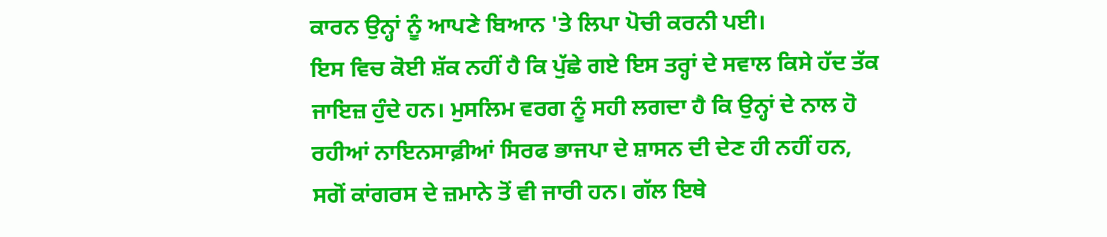ਕਾਰਨ ਉਨ੍ਹਾਂ ਨੂੰ ਆਪਣੇ ਬਿਆਨ 'ਤੇ ਲਿਪਾ ਪੋਚੀ ਕਰਨੀ ਪਈ।
ਇਸ ਵਿਚ ਕੋਈ ਸ਼ੱਕ ਨਹੀਂ ਹੈ ਕਿ ਪੁੱਛੇ ਗਏ ਇਸ ਤਰ੍ਹਾਂ ਦੇ ਸਵਾਲ ਕਿਸੇ ਹੱਦ ਤੱਕ ਜਾਇਜ਼ ਹੁੰਦੇ ਹਨ। ਮੁਸਲਿਮ ਵਰਗ ਨੂੰ ਸਹੀ ਲਗਦਾ ਹੈ ਕਿ ਉਨ੍ਹਾਂ ਦੇ ਨਾਲ ਹੋ ਰਹੀਆਂ ਨਾਇਨਸਾਫ਼ੀਆਂ ਸਿਰਫ ਭਾਜਪਾ ਦੇ ਸ਼ਾਸਨ ਦੀ ਦੇਣ ਹੀ ਨਹੀਂ ਹਨ, ਸਗੋਂ ਕਾਂਗਰਸ ਦੇ ਜ਼ਮਾਨੇ ਤੋਂ ਵੀ ਜਾਰੀ ਹਨ। ਗੱਲ ਇਥੇ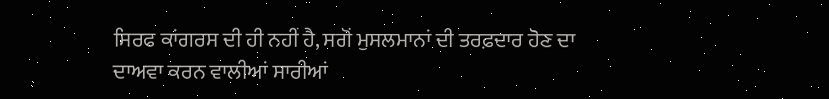ਸਿਰਫ ਕਾਂਗਰਸ ਦੀ ਹੀ ਨਹੀਂ ਹੈ, ਸਗੋਂ ਮੁਸਲਮਾਨਾਂ ਦੀ ਤਰਫ਼ਦਾਰ ਹੋਣ ਦਾ ਦਾਅਵਾ ਕਰਨ ਵਾਲੀਆਂ ਸਾਰੀਆਂ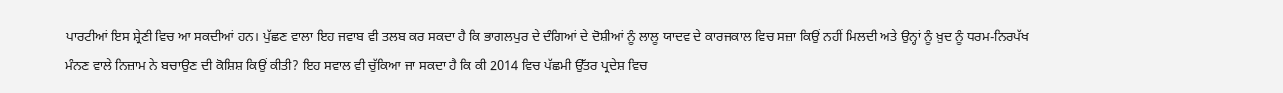ਪਾਰਟੀਆਂ ਇਸ ਸ਼੍ਰੇਣੀ ਵਿਚ ਆ ਸਕਦੀਆਂ ਹਨ। ਪੁੱਛਣ ਵਾਲਾ ਇਹ ਜਵਾਬ ਵੀ ਤਲਬ ਕਰ ਸਕਦਾ ਹੈ ਕਿ ਭਾਗਲਪੁਰ ਦੇ ਦੰਗਿਆਂ ਦੇ ਦੋਸ਼ੀਆਂ ਨੂੰ ਲਾਲੂ ਯਾਦਵ ਦੇ ਕਾਰਜਕਾਲ ਵਿਚ ਸਜ਼ਾ ਕਿਉਂ ਨਹੀਂ ਮਿਲਦੀ ਅਤੇ ਉਨ੍ਹਾਂ ਨੂੰ ਖ਼ੁਦ ਨੂੰ ਧਰਮ-ਨਿਰਪੱਖ ਮੰਨਣ ਵਾਲੇ ਨਿਜ਼ਾਮ ਨੇ ਬਚਾਉਣ ਦੀ ਕੋਸ਼ਿਸ਼ ਕਿਉਂ ਕੀਤੀ? ਇਹ ਸਵਾਲ ਵੀ ਚੁੱਕਿਆ ਜਾ ਸਕਦਾ ਹੈ ਕਿ ਕੀ 2014 ਵਿਚ ਪੱਛਮੀ ਉੱਤਰ ਪ੍ਰਦੇਸ਼ ਵਿਚ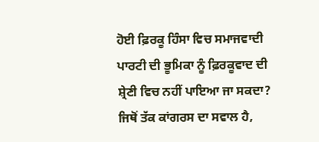ਹੋਈ ਫ਼ਿਰਕੂ ਹਿੰਸਾ ਵਿਚ ਸਮਾਜਵਾਦੀ ਪਾਰਟੀ ਦੀ ਭੂਮਿਕਾ ਨੂੰ ਫ਼ਿਰਕੂਵਾਦ ਦੀ ਸ਼੍ਰੇਣੀ ਵਿਚ ਨਹੀਂ ਪਾਇਆ ਜਾ ਸਕਦਾ? ਜਿਥੋਂ ਤੱਕ ਕਾਂਗਰਸ ਦਾ ਸਵਾਲ ਹੈ,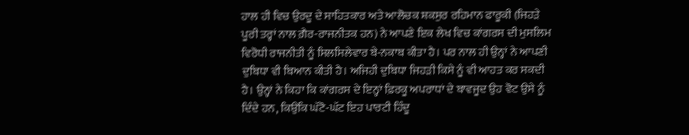ਹਾਲ ਹੀ ਵਿਚ ਉਰਦੂ ਦੇ ਸਾਹਿਤਕਾਰ ਅਤੇ ਆਲੋਚਕ ਸ਼ਕਸੁਰ ਰਹਿਮਾਨ ਫਾਰੂਕੀ (ਜਿਹੜੇ ਪੂਰੀ ਤਰ੍ਹਾਂ ਨਾਲ ਗ਼ੈਰ-ਰਾਜਨੀਤਕ ਹਨ) ਨੇ ਆਪਣੇ ਇਕ ਲੇਖ ਵਿਚ ਕਾਂਗਰਸ ਦੀ ਮੁਸਲਿਮ ਵਿਰੋਧੀ ਰਾਜਨੀਤੀ ਨੂੰ ਸਿਲਸਿਲੇਵਾਰ ਬੇ-ਨਕਾਬ ਕੀਤਾ ਹੈ। ਪਰ ਨਾਲ ਹੀ ਉਨ੍ਹਾਂ ਨੇ ਆਪਣੀ ਦੁਬਿਧਾ ਵੀ ਬਿਆਨ ਕੀਤੀ ਹੈ। ਅਜਿਹੀ ਦੁਬਿਧਾ ਜਿਹੜੀ ਕਿਸੇ ਨੂੰ ਵੀ ਆਹਤ ਕਰ ਸਕਦੀ ਹੈ। ਉਨ੍ਹਾਂ ਨੇ ਕਿਹਾ ਕਿ ਕਾਂਗਰਸ ਦੇ ਇਨ੍ਹਾਂ ਫ਼ਿਰਕੂ ਅਪਰਾਧਾਂ ਦੇ ਬਾਵਜੂਦ ਉਹ ਵੋਟ ਉਸੇ ਨੂੰ ਦਿੰਦੇ ਹਨ, ਕਿਉਂਕਿ ਘੱਟੋ-ਘੱਟ ਇਹ ਪਾਰਟੀ ਹਿੰਦੂ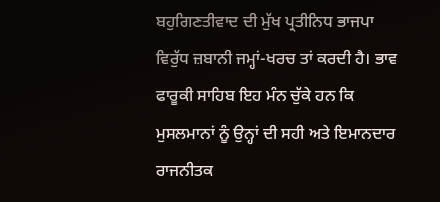ਬਹੁਗਿਣਤੀਵਾਦ ਦੀ ਮੁੱਖ ਪ੍ਰਤੀਨਿਧ ਭਾਜਪਾ ਵਿਰੁੱਧ ਜ਼ਬਾਨੀ ਜਮ੍ਹਾਂ-ਖਰਚ ਤਾਂ ਕਰਦੀ ਹੈ। ਭਾਵ ਫਾਰੂਕੀ ਸਾਹਿਬ ਇਹ ਮੰਨ ਚੁੱਕੇ ਹਨ ਕਿ ਮੁਸਲਮਾਨਾਂ ਨੂੰ ਉਨ੍ਹਾਂ ਦੀ ਸਹੀ ਅਤੇ ਇਮਾਨਦਾਰ ਰਾਜਨੀਤਕ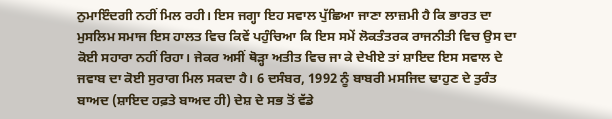ਨੁਮਾਇੰਦਗੀ ਨਹੀਂ ਮਿਲ ਰਹੀ। ਇਸ ਜਗ੍ਹਾ ਇਹ ਸਵਾਲ ਪੁੱਛਿਆ ਜਾਣਾ ਲਾਜ਼ਮੀ ਹੈ ਕਿ ਭਾਰਤ ਦਾ ਮੁਸਲਿਮ ਸਮਾਜ ਇਸ ਹਾਲਤ ਵਿਚ ਕਿਵੇਂ ਪਹੁੰਚਿਆ ਕਿ ਇਸ ਸਮੇਂ ਲੋਕਤੰਤਰਕ ਰਾਜਨੀਤੀ ਵਿਚ ਉਸ ਦਾ ਕੋਈ ਸਹਾਰਾ ਨਹੀਂ ਰਿਹਾ। ਜੇਕਰ ਅਸੀਂ ਥੋੜ੍ਹਾ ਅਤੀਤ ਵਿਚ ਜਾ ਕੇ ਦੇਖੀਏ ਤਾਂ ਸ਼ਾਇਦ ਇਸ ਸਵਾਲ ਦੇ ਜਵਾਬ ਦਾ ਕੋਈ ਸੁਰਾਗ ਮਿਲ ਸਕਦਾ ਹੈ। 6 ਦਸੰਬਰ, 1992 ਨੂੰ ਬਾਬਰੀ ਮਸਜਿਦ ਢਾਹੁਣ ਦੇ ਤੁਰੰਤ ਬਾਅਦ (ਸ਼ਾਇਦ ਹਫ਼ਤੇ ਬਾਅਦ ਹੀ) ਦੇਸ਼ ਦੇ ਸਭ ਤੋਂ ਵੱਡੇ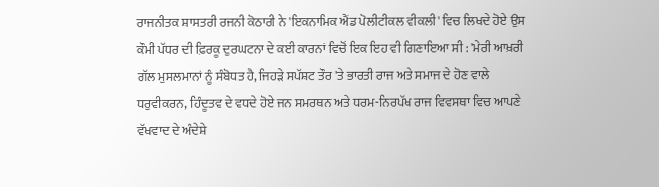ਰਾਜਨੀਤਕ ਸ਼ਾਸਤਰੀ ਰਜਨੀ ਕੋਠਾਰੀ ਨੇ 'ਇਕਨਾਮਿਕ ਐਂਡ ਪੋਲੀਟੀਕਲ ਵੀਕਲੀ' ਵਿਚ ਲਿਖਦੇ ਹੋਏ ਉਸ ਕੌਮੀ ਪੱਧਰ ਦੀ ਫ਼ਿਰਕੂ ਦੁਰਘਟਨਾ ਦੇ ਕਈ ਕਾਰਨਾਂ ਵਿਚੋਂ ਇਕ ਇਹ ਵੀ ਗਿਣਾਇਆ ਸੀ : 'ਮੇਰੀ ਆਖ਼ਰੀ ਗੱਲ ਮੁਸਲਮਾਨਾਂ ਨੂੰ ਸੰਬੋਧਤ ਹੈ, ਜਿਹੜੇ ਸਪੱਸ਼ਟ ਤੌਰ 'ਤੇ ਭਾਰਤੀ ਰਾਜ ਅਤੇ ਸਮਾਜ ਦੇ ਹੋਣ ਵਾਲੇ ਧਰੁਵੀਕਰਨ, ਹਿੰਦੂਤਵ ਦੇ ਵਧਦੇ ਹੋਏ ਜਨ ਸਮਰਥਨ ਅਤੇ ਧਰਮ-ਨਿਰਪੱਖ ਰਾਜ ਵਿਵਸਥਾ ਵਿਚ ਆਪਣੇ ਵੱਖਵਾਦ ਦੇ ਅੰਦੇਸ਼ੇ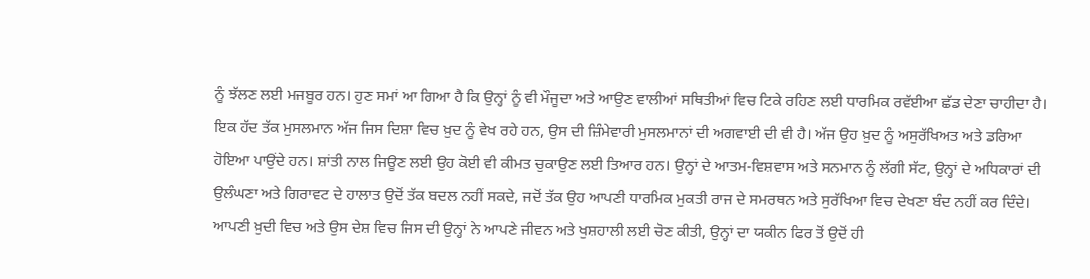ਨੂੰ ਝੱਲਣ ਲਈ ਮਜਬੂਰ ਹਨ। ਹੁਣ ਸਮਾਂ ਆ ਗਿਆ ਹੈ ਕਿ ਉਨ੍ਹਾਂ ਨੂੰ ਵੀ ਮੌਜੂਦਾ ਅਤੇ ਆਉਣ ਵਾਲੀਆਂ ਸਥਿਤੀਆਂ ਵਿਚ ਟਿਕੇ ਰਹਿਣ ਲਈ ਧਾਰਮਿਕ ਰਵੱਈਆ ਛੱਡ ਦੇਣਾ ਚਾਹੀਦਾ ਹੈ। ਇਕ ਹੱਦ ਤੱਕ ਮੁਸਲਮਾਨ ਅੱਜ ਜਿਸ ਦਿਸ਼ਾ ਵਿਚ ਖ਼ੁਦ ਨੂੰ ਵੇਖ ਰਹੇ ਹਨ, ਉਸ ਦੀ ਜ਼ਿੰਮੇਵਾਰੀ ਮੁਸਲਮਾਨਾਂ ਦੀ ਅਗਵਾਈ ਦੀ ਵੀ ਹੈ। ਅੱਜ ਉਹ ਖ਼ੁਦ ਨੂੰ ਅਸੁਰੱਖਿਅਤ ਅਤੇ ਡਰਿਆ ਹੋਇਆ ਪਾਉਂਦੇ ਹਨ। ਸ਼ਾਂਤੀ ਨਾਲ ਜਿਊਣ ਲਈ ਉਹ ਕੋਈ ਵੀ ਕੀਮਤ ਚੁਕਾਉਣ ਲਈ ਤਿਆਰ ਹਨ। ਉਨ੍ਹਾਂ ਦੇ ਆਤਮ-ਵਿਸ਼ਵਾਸ ਅਤੇ ਸਨਮਾਨ ਨੂੰ ਲੱਗੀ ਸੱਟ, ਉਨ੍ਹਾਂ ਦੇ ਅਧਿਕਾਰਾਂ ਦੀ ਉਲੰਘਣਾ ਅਤੇ ਗਿਰਾਵਟ ਦੇ ਹਾਲਾਤ ਉਦੋਂ ਤੱਕ ਬਦਲ ਨਹੀਂ ਸਕਦੇ, ਜਦੋਂ ਤੱਕ ਉਹ ਆਪਣੀ ਧਾਰਮਿਕ ਮੁਕਤੀ ਰਾਜ ਦੇ ਸਮਰਥਨ ਅਤੇ ਸੁਰੱਖਿਆ ਵਿਚ ਦੇਖਣਾ ਬੰਦ ਨਹੀਂ ਕਰ ਦਿੰਦੇ। ਆਪਣੀ ਖ਼ੁਦੀ ਵਿਚ ਅਤੇ ਉਸ ਦੇਸ਼ ਵਿਚ ਜਿਸ ਦੀ ਉਨ੍ਹਾਂ ਨੇ ਆਪਣੇ ਜੀਵਨ ਅਤੇ ਖੁਸ਼ਹਾਲੀ ਲਈ ਚੋਣ ਕੀਤੀ, ਉਨ੍ਹਾਂ ਦਾ ਯਕੀਨ ਫਿਰ ਤੋਂ ਉਦੋਂ ਹੀ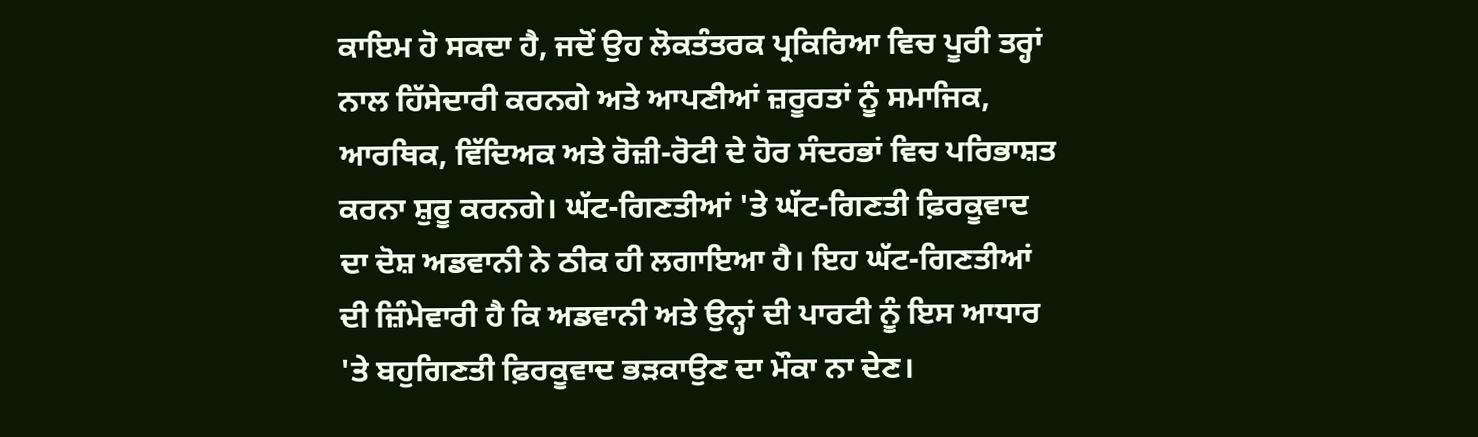ਕਾਇਮ ਹੋ ਸਕਦਾ ਹੈ, ਜਦੋਂ ਉਹ ਲੋਕਤੰਤਰਕ ਪ੍ਰਕਿਰਿਆ ਵਿਚ ਪੂਰੀ ਤਰ੍ਹਾਂ ਨਾਲ ਹਿੱਸੇਦਾਰੀ ਕਰਨਗੇ ਅਤੇ ਆਪਣੀਆਂ ਜ਼ਰੂਰਤਾਂ ਨੂੰ ਸਮਾਜਿਕ, ਆਰਥਿਕ, ਵਿੱਦਿਅਕ ਅਤੇ ਰੋਜ਼ੀ-ਰੋਟੀ ਦੇ ਹੋਰ ਸੰਦਰਭਾਂ ਵਿਚ ਪਰਿਭਾਸ਼ਤ ਕਰਨਾ ਸ਼ੁਰੂ ਕਰਨਗੇ। ਘੱਟ-ਗਿਣਤੀਆਂ 'ਤੇ ਘੱਟ-ਗਿਣਤੀ ਫ਼ਿਰਕੂਵਾਦ ਦਾ ਦੋਸ਼ ਅਡਵਾਨੀ ਨੇ ਠੀਕ ਹੀ ਲਗਾਇਆ ਹੈ। ਇਹ ਘੱਟ-ਗਿਣਤੀਆਂ ਦੀ ਜ਼ਿੰਮੇਵਾਰੀ ਹੈ ਕਿ ਅਡਵਾਨੀ ਅਤੇ ਉਨ੍ਹਾਂ ਦੀ ਪਾਰਟੀ ਨੂੰ ਇਸ ਆਧਾਰ 'ਤੇ ਬਹੁਗਿਣਤੀ ਫ਼ਿਰਕੂਵਾਦ ਭੜਕਾਉਣ ਦਾ ਮੌਕਾ ਨਾ ਦੇਣ।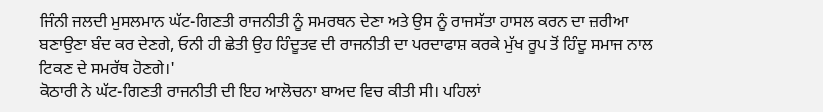ਜਿੰਨੀ ਜਲਦੀ ਮੁਸਲਮਾਨ ਘੱਟ-ਗਿਣਤੀ ਰਾਜਨੀਤੀ ਨੂੰ ਸਮਰਥਨ ਦੇਣਾ ਅਤੇ ਉਸ ਨੂੰ ਰਾਜਸੱਤਾ ਹਾਸਲ ਕਰਨ ਦਾ ਜ਼ਰੀਆ ਬਣਾਉਣਾ ਬੰਦ ਕਰ ਦੇਣਗੇ, ਓਨੀ ਹੀ ਛੇਤੀ ਉਹ ਹਿੰਦੂਤਵ ਦੀ ਰਾਜਨੀਤੀ ਦਾ ਪਰਦਾਫਾਸ਼ ਕਰਕੇ ਮੁੱਖ ਰੂਪ ਤੋਂ ਹਿੰਦੂ ਸਮਾਜ ਨਾਲ ਟਿਕਣ ਦੇ ਸਮਰੱਥ ਹੋਣਗੇ।'
ਕੋਠਾਰੀ ਨੇ ਘੱਟ-ਗਿਣਤੀ ਰਾਜਨੀਤੀ ਦੀ ਇਹ ਆਲੋਚਨਾ ਬਾਅਦ ਵਿਚ ਕੀਤੀ ਸੀ। ਪਹਿਲਾਂ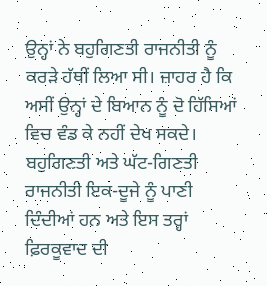ਉਨ੍ਹਾਂ ਨੇ ਬਹੁਗਿਣਤੀ ਰਾਜਨੀਤੀ ਨੂੰ ਕਰੜੇ ਹੱਥੀਂ ਲਿਆ ਸੀ। ਜ਼ਾਹਰ ਹੈ ਕਿ ਅਸੀਂ ਉਨ੍ਹਾਂ ਦੇ ਬਿਆਨ ਨੂੰ ਦੋ ਹਿੱਸਿਆਂ ਵਿਚ ਵੰਡ ਕੇ ਨਹੀਂ ਦੇਖ ਸਕਦੇ। ਬਹੁਗਿਣਤੀ ਅਤੇ ਘੱਟ-ਗਿਣਤੀ ਰਾਜਨੀਤੀ ਇਕ-ਦੂਜੇ ਨੂੰ ਪਾਣੀ ਦਿੰਦੀਆਂ ਹਨ ਅਤੇ ਇਸ ਤਰ੍ਹਾਂ ਫ਼ਿਰਕੂਵਾਦ ਦੀ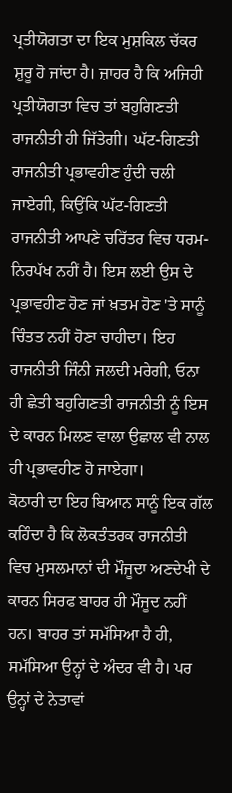ਪ੍ਰਤੀਯੋਗਤਾ ਦਾ ਇਕ ਮੁਸ਼ਕਿਲ ਚੱਕਰ ਸ਼ੁਰੂ ਹੋ ਜਾਂਦਾ ਹੈ। ਜ਼ਾਹਰ ਹੈ ਕਿ ਅਜਿਹੀ ਪ੍ਰਤੀਯੋਗਤਾ ਵਿਚ ਤਾਂ ਬਹੁਗਿਣਤੀ ਰਾਜਨੀਤੀ ਹੀ ਜਿੱਤੇਗੀ। ਘੱਟ-ਗਿਣਤੀ ਰਾਜਨੀਤੀ ਪ੍ਰਭਾਵਹੀਣ ਹੁੰਦੀ ਚਲੀ ਜਾਏਗੀ, ਕਿਉਂਕਿ ਘੱਟ-ਗਿਣਤੀ ਰਾਜਨੀਤੀ ਆਪਣੇ ਚਰਿੱਤਰ ਵਿਚ ਧਰਮ-ਨਿਰਪੱਖ ਨਹੀਂ ਹੈ। ਇਸ ਲਈ ਉਸ ਦੇ ਪ੍ਰਭਾਵਹੀਣ ਹੋਣ ਜਾਂ ਖ਼ਤਮ ਹੋਣ 'ਤੇ ਸਾਨੂੰ ਚਿੰਤਤ ਨਹੀਂ ਹੋਣਾ ਚਾਹੀਦਾ। ਇਹ ਰਾਜਨੀਤੀ ਜਿੰਨੀ ਜਲਦੀ ਮਰੇਗੀ, ਓਨਾ ਹੀ ਛੇਤੀ ਬਹੁਗਿਣਤੀ ਰਾਜਨੀਤੀ ਨੂੰ ਇਸ ਦੇ ਕਾਰਨ ਮਿਲਣ ਵਾਲਾ ਉਛਾਲ ਵੀ ਨਾਲ ਹੀ ਪ੍ਰਭਾਵਹੀਣ ਹੋ ਜਾਏਗਾ।
ਕੋਠਾਰੀ ਦਾ ਇਹ ਬਿਆਨ ਸਾਨੂੰ ਇਕ ਗੱਲ ਕਹਿੰਦਾ ਹੈ ਕਿ ਲੋਕਤੰਤਰਕ ਰਾਜਨੀਤੀ ਵਿਚ ਮੁਸਲਮਾਨਾਂ ਦੀ ਮੌਜੂਦਾ ਅਣਦੇਖੀ ਦੇ ਕਾਰਨ ਸਿਰਫ ਬਾਹਰ ਹੀ ਮੌਜੂਦ ਨਹੀਂ ਹਨ। ਬਾਹਰ ਤਾਂ ਸਮੱਸਿਆ ਹੈ ਹੀ, ਸਮੱਸਿਆ ਉਨ੍ਹਾਂ ਦੇ ਅੰਦਰ ਵੀ ਹੈ। ਪਰ ਉਨ੍ਹਾਂ ਦੇ ਨੇਤਾਵਾਂ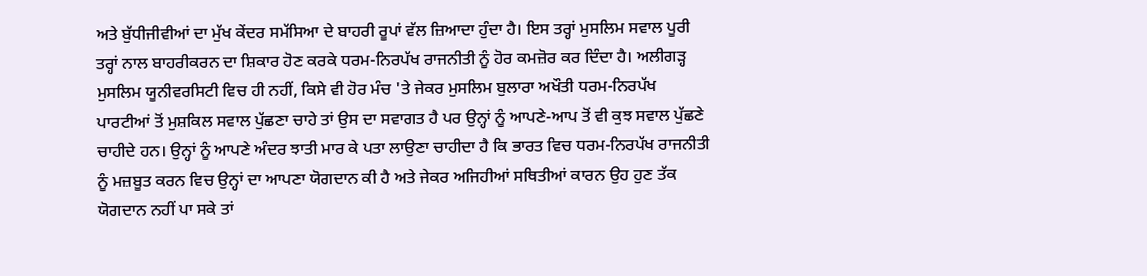ਅਤੇ ਬੁੱਧੀਜੀਵੀਆਂ ਦਾ ਮੁੱਖ ਕੇਂਦਰ ਸਮੱਸਿਆ ਦੇ ਬਾਹਰੀ ਰੂਪਾਂ ਵੱਲ ਜ਼ਿਆਦਾ ਹੁੰਦਾ ਹੈ। ਇਸ ਤਰ੍ਹਾਂ ਮੁਸਲਿਮ ਸਵਾਲ ਪੂਰੀ ਤਰ੍ਹਾਂ ਨਾਲ ਬਾਹਰੀਕਰਨ ਦਾ ਸ਼ਿਕਾਰ ਹੋਣ ਕਰਕੇ ਧਰਮ-ਨਿਰਪੱਖ ਰਾਜਨੀਤੀ ਨੂੰ ਹੋਰ ਕਮਜ਼ੋਰ ਕਰ ਦਿੰਦਾ ਹੈ। ਅਲੀਗੜ੍ਹ ਮੁਸਲਿਮ ਯੂਨੀਵਰਸਿਟੀ ਵਿਚ ਹੀ ਨਹੀਂ, ਕਿਸੇ ਵੀ ਹੋਰ ਮੰਚ 'ਤੇ ਜੇਕਰ ਮੁਸਲਿਮ ਬੁਲਾਰਾ ਅਖੌਤੀ ਧਰਮ-ਨਿਰਪੱਖ ਪਾਰਟੀਆਂ ਤੋਂ ਮੁਸ਼ਕਿਲ ਸਵਾਲ ਪੁੱਛਣਾ ਚਾਹੇ ਤਾਂ ਉਸ ਦਾ ਸਵਾਗਤ ਹੈ ਪਰ ਉਨ੍ਹਾਂ ਨੂੰ ਆਪਣੇ-ਆਪ ਤੋਂ ਵੀ ਕੁਝ ਸਵਾਲ ਪੁੱਛਣੇ ਚਾਹੀਦੇ ਹਨ। ਉਨ੍ਹਾਂ ਨੂੰ ਆਪਣੇ ਅੰਦਰ ਝਾਤੀ ਮਾਰ ਕੇ ਪਤਾ ਲਾਉਣਾ ਚਾਹੀਦਾ ਹੈ ਕਿ ਭਾਰਤ ਵਿਚ ਧਰਮ-ਨਿਰਪੱਖ ਰਾਜਨੀਤੀ ਨੂੰ ਮਜ਼ਬੂਤ ਕਰਨ ਵਿਚ ਉਨ੍ਹਾਂ ਦਾ ਆਪਣਾ ਯੋਗਦਾਨ ਕੀ ਹੈ ਅਤੇ ਜੇਕਰ ਅਜਿਹੀਆਂ ਸਥਿਤੀਆਂ ਕਾਰਨ ਉਹ ਹੁਣ ਤੱਕ ਯੋਗਦਾਨ ਨਹੀਂ ਪਾ ਸਕੇ ਤਾਂ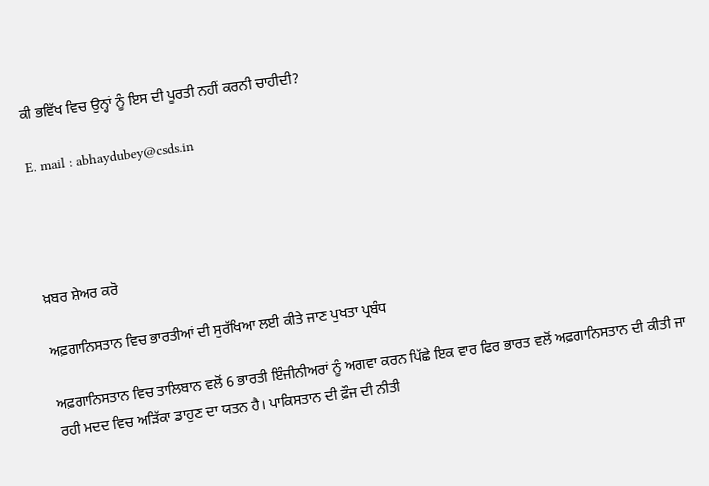ਕੀ ਭਵਿੱਖ ਵਿਚ ਉਨ੍ਹਾਂ ਨੂੰ ਇਸ ਦੀ ਪੂਰਤੀ ਨਹੀਂ ਕਰਨੀ ਚਾਹੀਦੀ?

E. mail : abhaydubey@csds.in




ਖ਼ਬਰ ਸ਼ੇਅਰ ਕਰੋ

ਅਫ਼ਗਾਨਿਸਤਾਨ ਵਿਚ ਭਾਰਤੀਆਂ ਦੀ ਸੁਰੱਖਿਆ ਲਈ ਕੀਤੇ ਜਾਣ ਪੁਖਤਾ ਪ੍ਰਬੰਧ

ਅਫ਼ਗਾਨਿਸਤਾਨ ਵਿਚ ਤਾਲਿਬਾਨ ਵਲੋਂ 6 ਭਾਰਤੀ ਇੰਜੀਨੀਅਰਾਂ ਨੂੰ ਅਗਵਾ ਕਰਨ ਪਿੱਛੇ ਇਕ ਵਾਰ ਫਿਰ ਭਾਰਤ ਵਲੋਂ ਅਫ਼ਗਾਨਿਸਤਾਨ ਦੀ ਕੀਤੀ ਜਾ ਰਹੀ ਮਦਦ ਵਿਚ ਅੜਿੱਕਾ ਡਾਹੁਣ ਦਾ ਯਤਨ ਹੈ। ਪਾਕਿਸਤਾਨ ਦੀ ਫ਼ੌਜ ਦੀ ਨੀਤੀ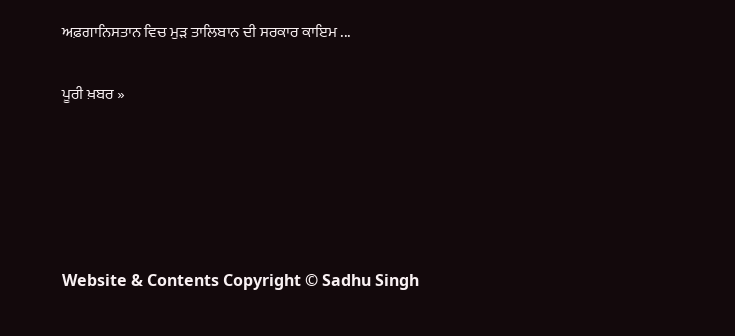ਅਫ਼ਗਾਨਿਸਤਾਨ ਵਿਚ ਮੁੜ ਤਾਲਿਬਾਨ ਦੀ ਸਰਕਾਰ ਕਾਇਮ ...

ਪੂਰੀ ਖ਼ਬਰ »





Website & Contents Copyright © Sadhu Singh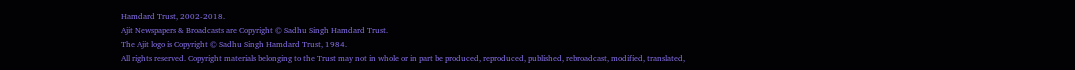Hamdard Trust, 2002-2018.
Ajit Newspapers & Broadcasts are Copyright © Sadhu Singh Hamdard Trust.
The Ajit logo is Copyright © Sadhu Singh Hamdard Trust, 1984.
All rights reserved. Copyright materials belonging to the Trust may not in whole or in part be produced, reproduced, published, rebroadcast, modified, translated,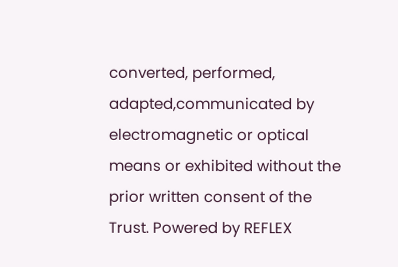converted, performed, adapted,communicated by electromagnetic or optical means or exhibited without the prior written consent of the Trust. Powered by REFLEX